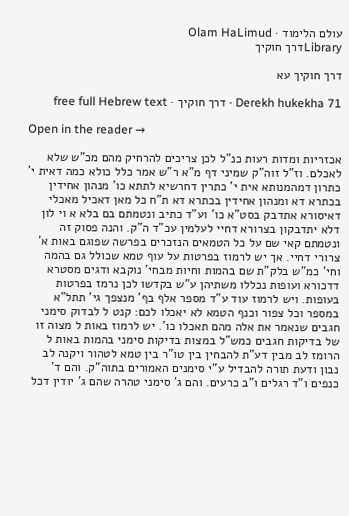עולם הלימוד · Olam HaLimud
Libraryדרך חוקיך

דרך חוקיך עא

Derekh hukekha 71 · דרך חוקיך · free full Hebrew text

Open in the reader →

אכזריות ומדות רעות כנ"ל לכן צריכים להרחיק מהם מכ"ש שלא לאכלם. וז"ל זוה"ק שמיני דף מ"א ר"ש אמר כלל כולא כמה דאית י' כתרון דמהמנותא אית י' כתרין דחרשיא לתתא כו' מנהון אחידין בכתרא דא ומנהון אחידין בכתרא דא ת"ח כל מאן דאכיל מאכלי דאיסורא אתדבק בסט"א כו' וע"ד כתיב ונטמתם בם בלא א וי לון דלא יתדבקון בצרורא דחיי לעלמין עכ"ד ה"ק. והנה פסוק זה ונטמתם קאי שם על כל הטמאים הנזכרים בפרשה שפוגם באות א' צרורי דחיי. אך יש לרמוז בפרטות על עוף טמא שכולל גם בהמה וחי' כמ"ש בלק"ת שם בהמות וחיות מבחי' נוקבא ודגים מסטרא דדכורא ועופות נכללו משתיהן ע"ש בקדשו לכן נרמז בפרטות בעופות. ויש לרמוז עוד ע"ד מספר אלף בף' מנצפך גי' תתל"א במספר וכל צפור וכנף הטמא לא יאכלו לכם: קנט ל לבדוק סימני חגבים שנאמר את אלה מהם תאכלו כו'. יש לרמוז באות ל מצוה זו של בדיקות חגבים כמש"ל במצות בדיקות סימני בהמות באות ל הרומז לב מבין דע"ת להבחין בין טו"ר בין טמא לטהור ויקנה לב נבון ודעת תורה להבדיל ע"י סימנים האמורים בתוה"ק. והם ד' כנפים ו"ד רגלים ו"ב כרעים. והם ג' סימני טהרה שהם ג' יודין דכל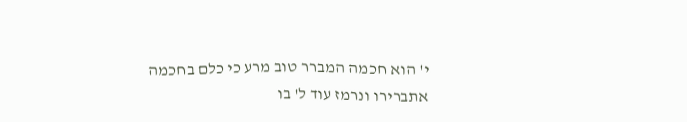י' הוא חכמה המברר טוב מרע כי כלם בחכמה אתברירו ונרמז עוד ל' בו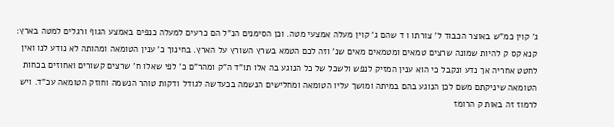ג' קוין כמ"ש באוצר הכבוד ל' צורתו ו ד שהם ג' קוין מעלה אמצעי מטה. וכן הסימנים הנ"ל הם כרעים למעלה כנפים באמצע הגוף ורגלים למטה בארץ: קנא קס ק להיות שמונה שרצים טמאים ומטמאים מאים שנ' וזה לכם הטמא בשרץ השורץ על הארץ. בחינוך כ' ענין הטומאה ומהותה לא נודע לנו ואין לחטט אחריה אך נדע ונקבל כי הוא ענין המזיק לנפש ולשכל של כל הנוגע בה אלו תו"ד ה"ק ומהר"ם כ' לפי שאלו ח' שרצים קשורים ואחוזים בכחות הטומאה שיניקתם משם לכן הנוגע בהם במיתה ומושך עליו הטומאה ומחלישים הנשמה בכעדשה לגודל ודקות טוהר הנשמה וחוזק הטומאה עכ"ד. ויש לרמוז זה באות ק הרומז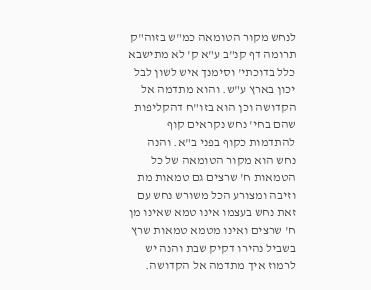לנחש מקור הטומאה כמ"ש בזוה"ק תרומה דף קנ"ב ע"א ק' לא מתישבא כלל בדוכתי' וסימנך איש לשון לבל יכון בארץ ע"ש. והוא מתדמה אל הקדושה וכן הוא בזו"ח דהקליפות שהם בחי' נחש נקראים קוף להתדמות כקוף בפני ב"א. והנה נחש הוא מקור הטומאה של כל הטמאות ח' שרצים גם טמאות מת וזיבה ומצורע הכל משורש נחש עם זאת נחש בעצמו אינו טמא שאינו מן ח' שרצים ואינו מטמא טמאות שרץ בשביל נהירו דקיק שבת והנה יש לרמוז איך מתדמה אל הקדושה.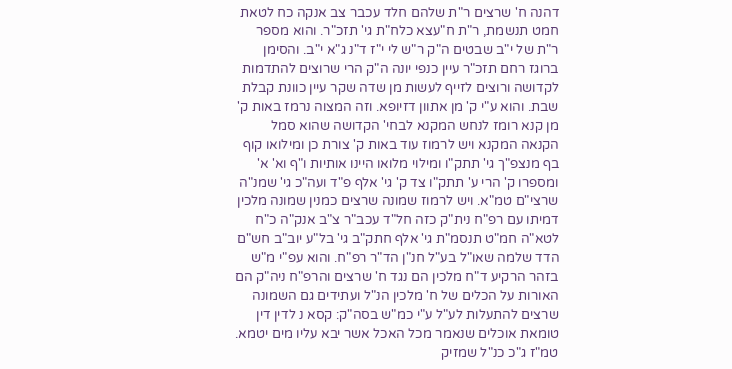דהנה ח' שרצים ר"ת שלהם חלד עכבר צב אנקה כח לטאת חמט תנשמת, ר"ת ח"עצא כלח"ת גי' תזכ"ר. והוא מספר ר"ת של י"ב שבטים ה"ק ר"ש לי י"ז ד"נ ג"א י"ב. והסימן ברוגז רחם תזכ"ר עיין כנפי יונה ה"ק הרי שרוצים להתדמות לקדושה ורוצים לזייף לעשות מן שדה שקר עיין כוונת קבלת שבת. והוא ע"י ק' מן אתוון דזיופא. וזה המצוה נרמז באות ק' מן קנא רומז לנחש המקנא לבחי' הקדושה שהוא סמל הקנאה המקנא ויש לרמוז עוד באות ק' צורת כן ומילואו קוף בף מנצפ"ך גי' תתק"ו ומילוי מלואו היינו אותיות ו"ף וא' א' ומספרו ק' הרי ע' תתק"ו צד ק' גי' אלף פ"ד ועה"כ גי' שמנ"ה שרצי"ם טמ"א. ויש לרמוז שמונה שרצים כמנין שמונה מלכין דמיתו עם רפ"ח נית"ק כזה חל"ד עכב"ר צ"ב אנק"ה כ"ח לטא"ה חמ"ט תנסמ"ת גי' אלף חתק"ב גי' בל"ע יוב"ב חש"ם הדד שלמה שאו"ל בע"ל חנ"ן הד"ר רפ"ח. והוא עפ"י מ"ש בזהר הרקיע ד"ח מלכין הם נגד ח' שרצים והרפ"ח ניה"ק הם האורות על הכלים של ח' מלכין הנ"ל ועתידים גם השמונה שרצים להתעלות לע"ל ע"י כמ"ש בסה"ק: קסא נ לדין דין טומאת אוכלים שנאמר מכל האכל אשר יבא עליו מים יטמא. טמ"ז ג"כ כנ"ל שמזיק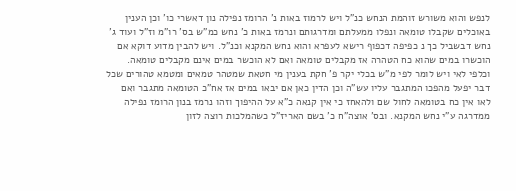לנפש והוא משורש זוהמת הנחש כנ"ל ויש לרמוז באות נ' הרומז נפילה נון דאשרי כו' וכן הענין באוכלים שקבלו טומאה ונפלו ממעלתם ומדרגותם ונרמז באות כ' נחש כמ"ש בס' רו"מ וז"ל ועוד ג' נחש דבשביל כך נ כפיפה דכפוף רישא לעפרא והוא נחש המקנא וכנ"ל. ויש להבין מדוע דוקא אם הוכשרו במים שהוא כח הטהרה אז מקבלים טומאה ואם לא הוכשר במים אינם מקבלים טומאה. וכלפי לאי ויש לומר לפי מ"ש בכלי יקר פ' חקת בענין מי חטאת שמטהר טמאים ומטמא טהורים שכל דבר יפעל מהפכו המתגבר עליו עש"ה וכן הדין כאן אם יבאו במים אז אח"כ הטומאה מתגבר ואם לאו אין כח בטומאה לחול שם ולהאחז כי אין קנאה כ"א על ההיפוך וזהו נרמז בנון הרומז נפילה ממדרגה ע"י נחש המקנא. ובס' אוצה"ח כ' בשם האריז"ל כשהמלכות רוצה לזון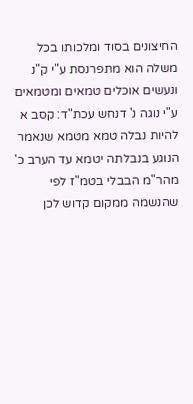החיצונים בסוד ומלכותו בכל משלה הוא מתפרנסת ע"י ק"נ ונעשים אוכלים טמאים ומטמאים ע"י נוגה נ' דנחש עכת"ד: קסב א להיות נבלה טמא מטמא שנאמר הנוגע בנבלתה יטמא עד הערב כ' מהר"מ הבבלי בטמ"ז לפי שהנשמה ממקום קדוש לכן